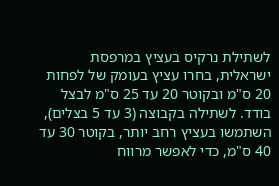לשתילת נרקיס בעציץ במרפסת ישראלית, בחרו עציץ בעומק של לפחות 20 ס"מ ובקוטר 20 עד 25 ס"מ לבצל בודד. לשתילה בקבוצה (3 עד 5 בצלים), השתמשו בעציץ רחב יותר, בקוטר 30 עד 40 ס"מ, כדי לאפשר מרווח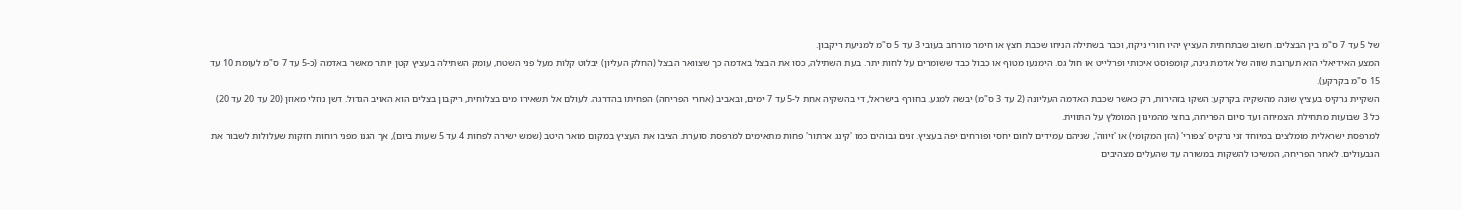של 5 עד 7 ס"מ בין הבצלים. חשוב שבתחתית העציץ יהיו חורי ניקוז, וכבר בשתילה הניחו שכבת חצץ או חימר מורחב בעובי 3 עד 5 ס"מ למניעת ריקבון.
המצע האידיאלי הוא תערובת שווה של אדמת גינה, קומפוסט איכותי ופרלייט או חול גס. הימנעו מטוף או כבול כבד ששומרים על לחות יתר. בעת השתילה, כסו את הבצל באדמה כך שצוואר הבצל (החלק העליון) יבלוט קלות מעל פני השטח, עומק השתילה בעציץ קטן יותר מאשר באדמה (כ-5 עד 7 ס"מ לעומת 10 עד 15 ס"מ בקרקע).
השקיית נרקיס בעציץ שונה מהשקיה בקרקע: השקו בזהירות, רק כאשר שכבת האדמה העליונה (2 עד 3 ס"מ) יבשה למגע. בחורף בישראל, די בהשקיה אחת ל-5 עד 7 ימים, ובאביב (אחרי הפריחה) הפחיתו בהדרגה. לעולם אל תשאירו מים בצלוחית, ריקבון בצלים הוא האויב הגדול. דשן נוזלי מאוזן (20 עד 20 עד 20) כל 3 שבועות מתחילת הצמיחה ועד סיום הפריחה, בחצי מהמינון המומלץ על התווית.
למרפסת ישראלית מומלצים במיוחד זני נרקיס 'צפורי' (הזן המקומי) או 'זיווה', שניהם עמידים לחום יחסי ופורחים יפה בעציץ. זנים גבוהים כמו 'קינג ארתור' פחות מתאימים למרפסת סוערת. הציבו את העציץ במקום מואר היטב (שמש ישירה לפחות 4 עד 5 שעות ביום), אך הגנו מפני רוחות חזקות שעלולות לשבור את הגבעולים. לאחר הפריחה, המשיכו להשקות במשורה עד שהעלים מצהיבים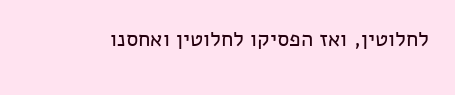לחלוטין, ואז הפסיקו לחלוטין ואחסנו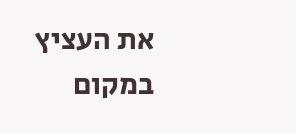את העציץ במקום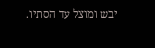יבש ומוצל עד הסתיו.